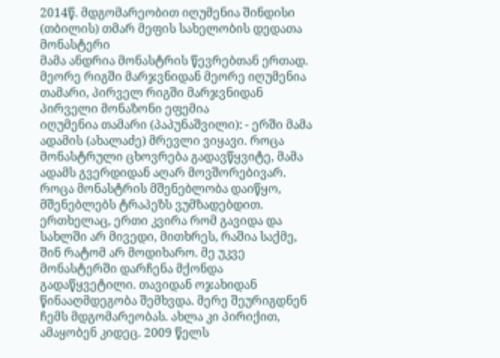2014წ. მდგომარეობით იღუმენია შინდისი (თბილის) თმარ მეფის სახელობის დედათა მონასტერი
მამა ანდრია მონასტრის წევრებთან ერთად. მეორე რიგში მარჯვნიდან მეორე იღუმენია თამარი, პირველ რიგში მარჯვნიდან პირველი მონაზონი ეფემია
იღუმენია თამარი (პაპუნაშვილი): - ერში მამა ადამის (ახალაძე) მრევლი ვიყავი. როცა მონასტრული ცხოვრება გადავწყვიტე, მამა ადამს გვერდიდან აღარ მოვშორებივარ. როცა მონასტრის მშენებლობა დაიწყო, მშენებლებს ტრაპეზს ვუმზადებდით. ერთხელაც, ერთი კვირა რომ გავიდა და სახლში არ მივედი, მითხრეს, რაშია საქმე, შინ რატომ არ მოდიხარო. მე უკვე მონასტერში დარჩენა მქონდა გადაწყვეტილი. თავიდან ოჯახიდან წინააღმდეგობა შემხვდა. მერე შეურიგდნენ ჩემს მდგომარეობას. ახლა კი პირიქით, ამაყობენ კიდეც. 2009 წელს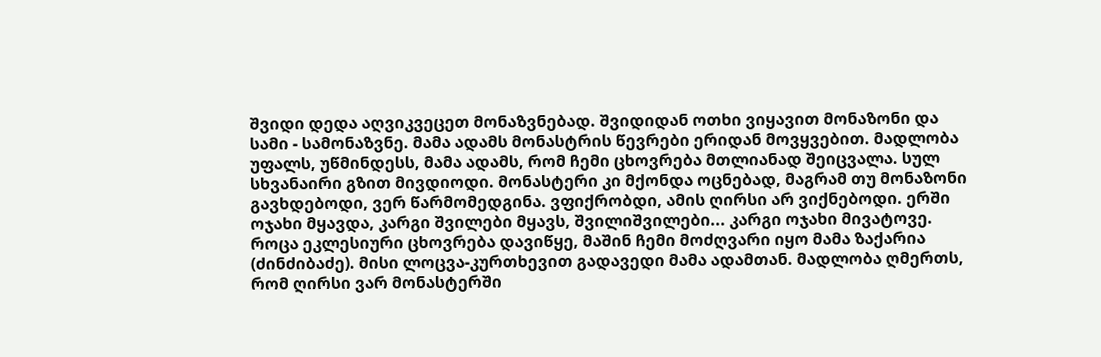შვიდი დედა აღვიკვეცეთ მონაზვნებად. შვიდიდან ოთხი ვიყავით მონაზონი და სამი - სამონაზვნე. მამა ადამს მონასტრის წევრები ერიდან მოვყვებით. მადლობა უფალს, უწმინდესს, მამა ადამს, რომ ჩემი ცხოვრება მთლიანად შეიცვალა. სულ სხვანაირი გზით მივდიოდი. მონასტერი კი მქონდა ოცნებად, მაგრამ თუ მონაზონი გავხდებოდი, ვერ წარმომედგინა. ვფიქრობდი, ამის ღირსი არ ვიქნებოდი. ერში ოჯახი მყავდა, კარგი შვილები მყავს, შვილიშვილები... კარგი ოჯახი მივატოვე.
როცა ეკლესიური ცხოვრება დავიწყე, მაშინ ჩემი მოძღვარი იყო მამა ზაქარია (ძინძიბაძე). მისი ლოცვა-კურთხევით გადავედი მამა ადამთან. მადლობა ღმერთს, რომ ღირსი ვარ მონასტერში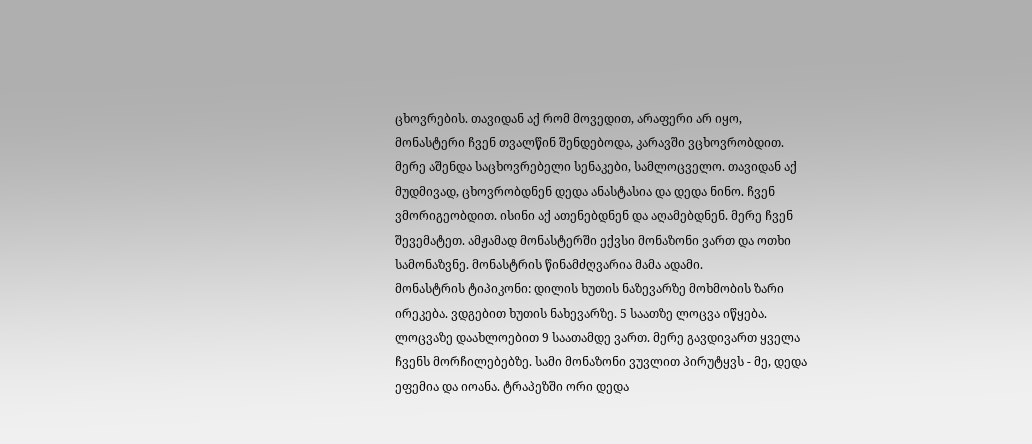ცხოვრების. თავიდან აქ რომ მოვედით, არაფერი არ იყო, მონასტერი ჩვენ თვალწინ შენდებოდა, კარავში ვცხოვრობდით. მერე აშენდა საცხოვრებელი სენაკები, სამლოცველო. თავიდან აქ მუდმივად, ცხოვრობდნენ დედა ანასტასია და დედა ნინო. ჩვენ ვმორიგეობდით. ისინი აქ ათენებდნენ და აღამებდნენ. მერე ჩვენ შევემატეთ. ამჟამად მონასტერში ექვსი მონაზონი ვართ და ოთხი სამონაზვნე. მონასტრის წინამძღვარია მამა ადამი.
მონასტრის ტიპიკონი: დილის ხუთის ნაზევარზე მოხმობის ზარი ირეკება. ვდგებით ხუთის ნახევარზე. 5 საათზე ლოცვა იწყება. ლოცვაზე დაახლოებით 9 საათამდე ვართ. მერე გავდივართ ყველა ჩვენს მორჩილებებზე. სამი მონაზონი ვუვლით პირუტყვს - მე, დედა ეფემია და იოანა. ტრაპეზში ორი დედა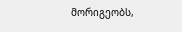მორიგეობს,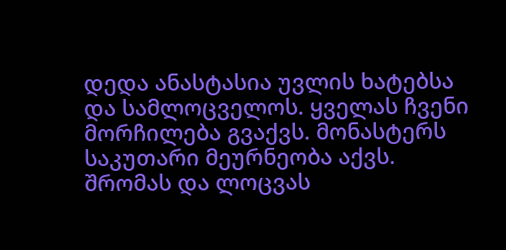დედა ანასტასია უვლის ხატებსა და სამლოცველოს. ყველას ჩვენი მორჩილება გვაქვს. მონასტერს საკუთარი მეურნეობა აქვს. შრომას და ლოცვას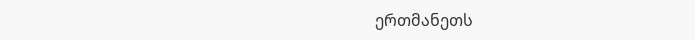ერთმანეთს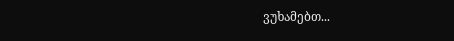ვუხამებთ...